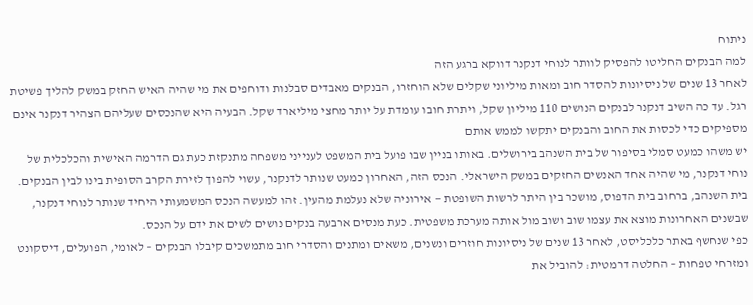ניתוח
למה הבנקים החליטו להפסיק לוותר לנוחי דנקנר דווקא ברגע הזה
לאחר 13 שנים של ניסיונות להסדר חוב ומאות מיליוני שקלים שלא הוחזרו, הבנקים מאבדים סבלנות ודוחפים את מי שהיה האיש החזק במשק להליך פשיטת רגל. עד כה השיב דנקנר לבנקים הנושים 110 מיליון שקל, ויתרת חובו עומדת על יותר מחצי מיליארד שקל. הבעיה היא שהנכסים שעליהם הצהיר דנקנר אינם מספיקים כדי לכסות את החוב והבנקים יתקשו לממש אותם
יש משהו כמעט סמלי בסיפור של בית השנהב בירושלים. באותו בניין שבו פועל בית המשפט לענייני משפחה מתנקזת כעת גם הדרמה האישית והכלכלית של נוחי דנקנר, מי שהיה אחד האנשים החזקים במשק הישראלי. הנכס הזה, האחרון כמעט שנותר לדנקנר, עשוי להפוך לזירת הקרב הסופית בינו לבין הבנקים.
בית השנהב, ברחוב בית הדפוס, מושכר בין היתר לרשות השופטת — אירוניה שלא נעלמת מהעין. זהו למעשה הנכס המשמעותי היחיד שנותר לנוחי דנקנר, שבשנים האחרונות מוצא את עצמו שוב ושוב מול אותה מערכת משפטית. כעת מנסים ארבעה בנקים נושים לשים את ידם על הנכס.
כפי שנחשף באתר כלכליסט, לאחר 13 שנים של ניסיונות חוזרים ונשנים, משאים ומתנים והסדרי חוב מתמשכים קיבלו הבנקים – לאומי, הפועלים, דיסקונט ומזרחי טפחות – החלטה דרמטית: להוביל את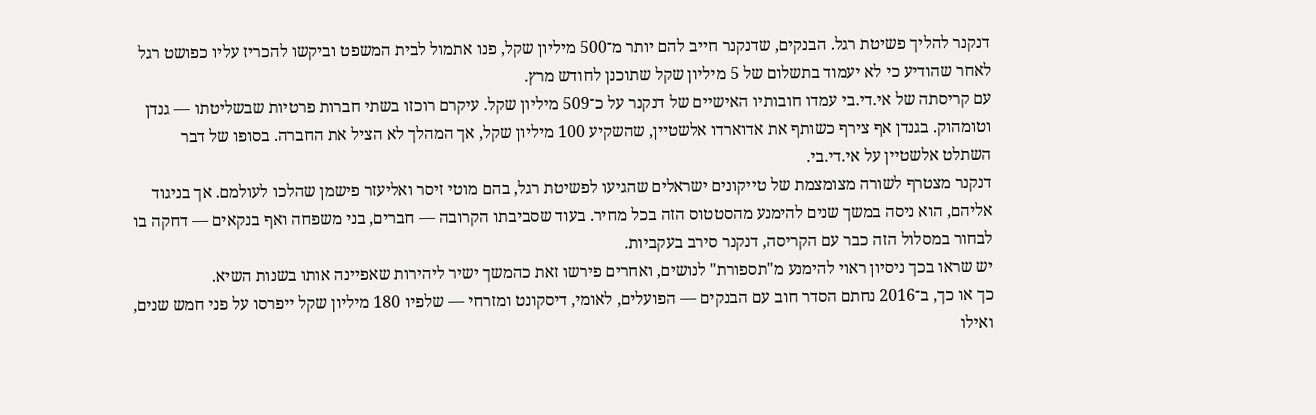דנקנר להליך פשיטת רגל. הבנקים, שדנקנר חייב להם יותר מ־500 מיליון שקל, פנו אתמול לבית המשפט וביקשו להכריז עליו כפושט רגל לאחר שהודיע כי לא יעמוד בתשלום של 5 מיליון שקל שתוכנן לחודש מרץ.
עם קריסתה של אי.די.בי עמדו חובותיו האישיים של דנקנר על כ־509 מיליון שקל. עיקרם רוכזו בשתי חברות פרטיות שבשליטתו — גנדן וטומהוק. בגנדן אף צירף כשותף את אדוארדו אלשטיין, שהשקיע 100 מיליון שקל, אך המהלך לא הציל את החברה. בסופו של דבר השתלט אלשטיין על אי.די.בי.
דנקנר מצטרף לשורה מצומצמת של טייקונים ישראלים שהגיעו לפשיטת רגל, בהם מוטי זיסר ואליעזר פישמן שהלכו לעולמם. אך בניגוד אליהם, הוא ניסה במשך שנים להימנע מהסטטוס הזה בכל מחיר. בעוד שסביבתו הקרובה — חברים, בני משפחה ואף בנקאים — דחקה בו לבחור במסלול הזה כבר עם הקריסה, דנקנר סירב בעקביות.
יש שראו בכך ניסיון ראוי להימנע מ"תספורת" לנושים, ואחרים פירשו זאת כהמשך ישיר ליהירות שאפיינה אותו בשנות השיא.
כך או כך, ב־2016 נחתם הסדר חוב עם הבנקים — הפועלים, לאומי, דיסקונט ומזרחי — שלפיו 180 מיליון שקל ייפרסו על פני חמש שנים, ואילו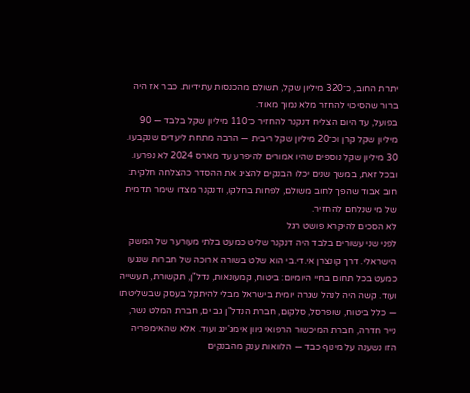יתרת החוב, כ־320 מיליון שקל, תשולם מהכנסות עתידיות. כבר אז היה ברור שהסיכוי להחזר מלא נמוך מאוד.
בפועל, עד היום הצליח דנקנר להחזיר כ־110 מיליון שקל בלבד — 90 מיליון שקל קרן וכ־20 מיליון שקל ריבית — הרבה מתחת ליעדים שנקבעו. 30 מיליון שקל נוספים שהיו אמורים להיפרע עד מארס 2024 לא נפרעו.
ובכל זאת, במשך שנים יכלו הבנקים להציג את ההסדר כהצלחה חלקית: חוב אבוד שהפך לחוב משולם, לפחות בחלקו, ודנקנר מצדו שימר תדמית של מי שנלחם להחזיר.
לא הסכים להיקרא פושט רגל
לפני שני עשורים בלבד היה דנקנר שליט כמעט בלתי מעורער של המשק הישראלי. דרך קונצרן אי.די.בי הוא שלט בשורה ארוכה של חברות שנגעו כמעט בכל תחום בחיי היומיום: ביטוח, קמעונאות, נדל"ן, תקשורת, תעשייה ועוד. קשה היה לנהל שגרה יומית בישראל מבלי להיתקל בעסק שבשליטתו — כלל ביטוח, שופרסל, סלקום, חברת הנדל"ן גב ים, חברת המלט נשר, נייר חדרה, חברת המיכשור הרפואי גיוון אימג'ינג ועוד. אלא שהאימפריה הזו נשענה על מינוף כבד — הלוואות ענק מהבנקים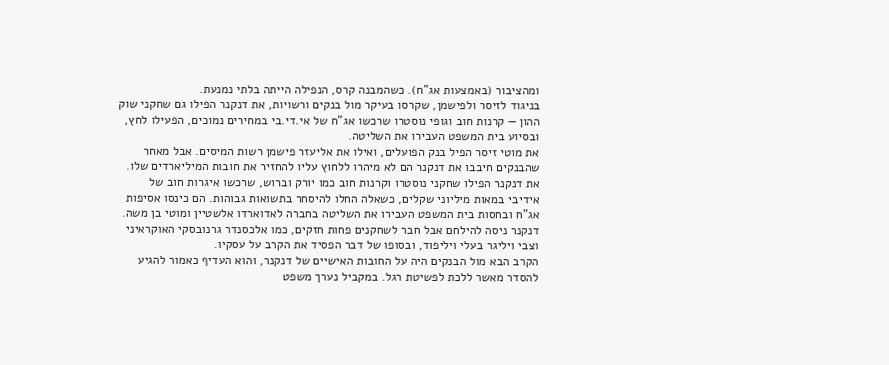ומהציבור (באמצעות אג"ח). כשהמבנה קרס, הנפילה הייתה בלתי נמנעת.
בניגוד לזיסר ולפישמן, שקרסו בעיקר מול בנקים ורשויות, את דנקנר הפילו גם שחקני שוק ההון — קרנות חוב וגופי נוסטרו שרכשו אג"ח של אי.די.בי במחירים נמוכים, הפעילו לחץ, ובסיוע בית המשפט העבירו את השליטה.
את מוטי זיסר הפיל בנק הפועלים, ואילו את אליעזר פישמן רשות המיסים. אבל מאחר שהבנקים חיבבו את דנקנר הם לא מיהרו ללחוץ עליו להחזיר את חובות המיליארדים שלו. את דנקנר הפילו שחקני נוסטרו וקרנות חוב כמו יורק וברוש, שרכשו איגרות חוב של אידיבי במאות מיליוני שקלים, כשאלה החלו להיסחר בתשואות גבוהות. הם כינסו אסיפות אג"ח ובחסות בית המשפט העבירו את השליטה בחברה לאדוארדו אלשטיין ומוטי בן משה.
דנקנר ניסה להילחם אבל חבר לשחקנים פחות חזקים, כמו אלכסנדר גרנובסקי האוקראיני וצבי ויליגר בעלי ויליפוד, ובסופו של דבר הפסיד את הקרב על עסקיו.
הקרב הבא מול הבנקים היה על החובות האישיים של דנקנר, והוא העדיף כאמור להגיע להסדר מאשר ללכת לפשיטת רגל. במקביל נערך משפט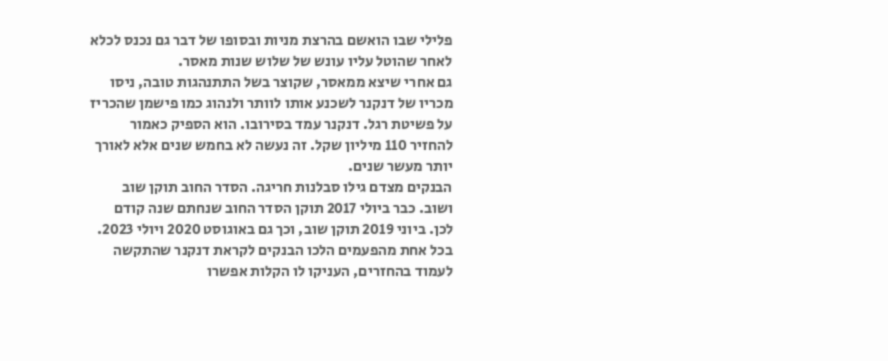פלילי שבו הואשם בהרצת מניות ובסופו של דבר גם נכנס לכלא לאחר שהוטל עליו עונש של שלוש שנות מאסר.
גם אחרי שיצא ממאסר, שקוצר בשל התתנהגות טובה, ניסו מכריו של דנקנר לשכנע אותו לוותר ולנהוג כמו פישמן שהכריז על פשיטת רגל. דנקנר עמד בסירובו. הוא הספיק כאמור להחזיר 110 מיליון שקל. זה נעשה לא בחמש שנים אלא לאורך יותר מעשר שנים.
הבנקים מצדם גילו סבלנות חריגה. הסדר החוב תוקן שוב ושוב. כבר ביולי 2017 תוקן הסדר החוב שנחתם שנה קודם לכן. ביוני 2019 תוקן שוב, וכך גם באוגוסט 2020 ויולי 2023. בכל אחת מהפעמים הלכו הבנקים לקראת דנקנר שהתקשה לעמוד בהחזרים, העניקו לו הקלות אפשרו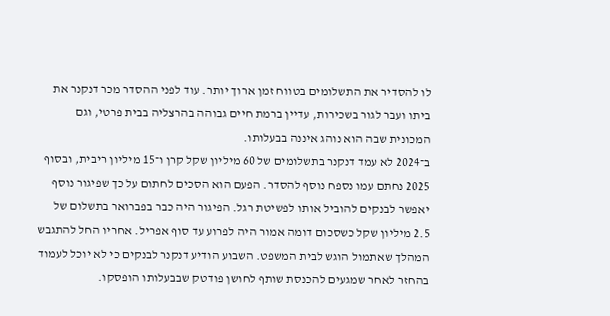לו להסדיר את התשלומים בטווח זמן ארוך יותר. עוד לפני ההסדר מכר דנקנר את ביתו ועבר לגור בשכירות, עדיין ברמת חיים גבוהה בהרצליה בבית פרטי, וגם המכונית שבה הוא נוהג איננה בבעלותו.
ב־2024 לא עמד דנקנר בתשלומים של 60 מיליון שקל קרן ו־15 מיליון ריבית, ובסוף 2025 נחתם עמו נספח נוסף להסדר. הפעם הוא הסכים לחתום על כך שפיגור נוסף יאפשר לבנקים להוביל אותו לפשיטת רגל. הפיגור היה כבר בפברואר בתשלום של 2.5 מיליון שקל כשסכום דומה אמור היה לפרוע עד סוף אפריל. אחריו החל להתגבש המהלך שאתמול הוגש לבית המשפט. השבוע הודיע דנקנר לבנקים כי לא יוכל לעמוד בהחזר לאחר שמגעים להכנסת שותף לחושן פודטק שבבעלותו הופסקו.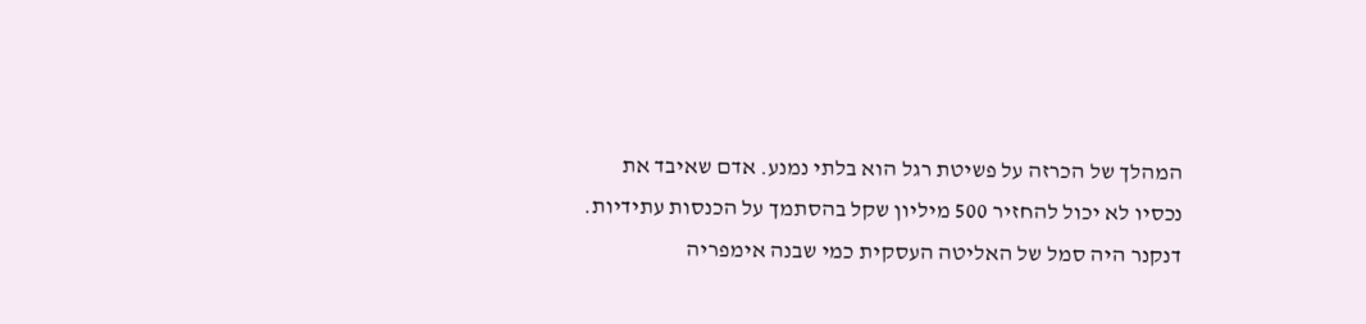המהלך של הכרזה על פשיטת רגל הוא בלתי נמנע. אדם שאיבד את נכסיו לא יכול להחזיר 500 מיליון שקל בהסתמך על הכנסות עתידיות.
דנקנר היה סמל של האליטה העסקית כמי שבנה אימפריה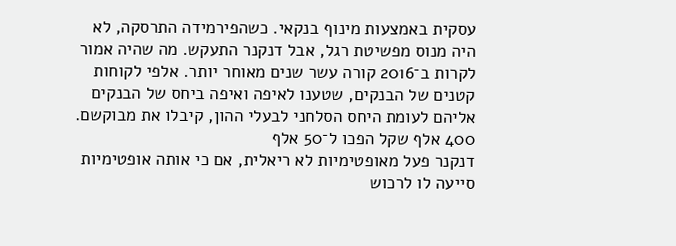עסקית באמצעות מינוף בנקאי. כשהפירמידה התרסקה, לא היה מנוס מפשיטת רגל, אבל דנקנר התעקש. מה שהיה אמור לקרות ב־2016 קורה עשר שנים מאוחר יותר. אלפי לקוחות קטנים של הבנקים, שטענו לאיפה ואיפה ביחס של הבנקים אליהם לעומת היחס הסלחני לבעלי ההון, קיבלו את מבוקשם.
400 אלף שקל הפכו ל־50 אלף
דנקנר פעל מאופטימיות לא ריאלית, אם כי אותה אופטימיות סייעה לו לרכוש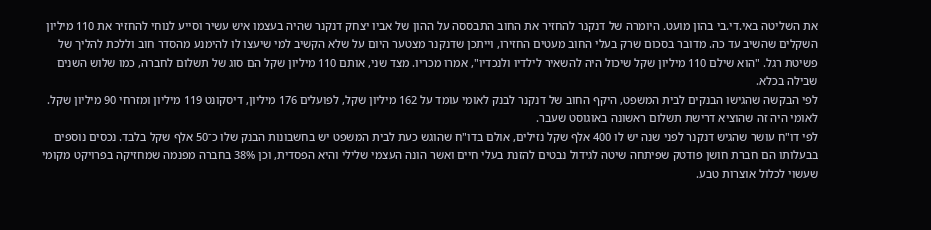את השליטה באי.די.בי בהון מועט. היומרה של דנקנר להחזיר את החוב התבססה על ההון של אביו יצחק דנקנר שהיה בעצמו איש עשיר וסייע לנוחי להחזיר את 110 מיליון השקלים שהשיב עד כה. מדובר בסכום שרק בעלי החוב מעטים החזירו, וייתכן שדנקנר מצטער היום על שלא הקשיב למי שיעצו לו להימנע מהסדר חוב וללכת להליך של פשיטת רגל. "הוא שילם 110 מיליון שקל שיכול היה להשאיר לילדיו ולנכדיו", אמרו מכריו. מצד שני, אותם 110 מיליון שקל הם סוג של תשלום לחברה, כמו שלוש השנים שבילה בכלא.
לפי הבקשה שהגישו הבנקים לבית המשפט, היקף החוב של דנקנר לבנק לאומי עומד על 162 מיליון שקל, לפועלים 176 מיליון, דיסקונט 119 מיליון ומזרחי 90 מיליון שקל. לאומי היה זה שהוציא דרישת תשלום ראשונה באוגוסט שעבר.
לפי דו"ח עושר שהגיש דנקנר לפני שנה יש לו 400 אלף שקל נזילים, אולם בדו"ח שהוגש כעת לבית המשפט יש בחשבונות הבנק שלו כ־50 אלף שקל בלבד. נכסים נוספים בבעלותו הם חברת חושן פודטק שפיתחה שיטה לגידול נבטים להזנת בעלי חיים ואשר הונה העצמי שלילי והיא הפסדית, וכן 38% בחברה מפנמה שמחזיקה בפרויקט מקומי שעשוי לכלול אוצרות טבע.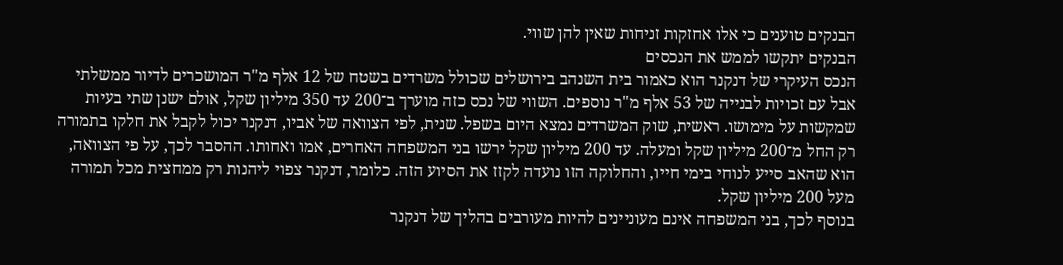הבנקים טוענים כי אלו אחזקות זניחות שאין להן שווי.
הבנקים יתקשו לממש את הנכסים
הנכס העיקרי של דנקנר הוא כאמור בית השנהב בירושלים שכולל משרדים בשטח של 12 אלף מ"ר המושכרים לדיור ממשלתי אבל עם זכויות לבנייה של 53 אלף מ"ר נוספים. השווי של נכס כזה מוערך ב־200 עד 350 מיליון שקל, אולם ישנן שתי בעיות שמקשות על מימושו. ראשית, שוק המשרדים נמצא היום בשפל. שנית, לפי הצוואה של אביו, דנקנר יכול לקבל את חלקו בתמורה רק החל מ־200 מיליון שקל ומעלה. עד 200 מיליון שקל ירשו בני המשפחה האחרים, אמו ואחותו. ההסבר לכך, על פי הצוואה, הוא שהאב סייע לנוחי בימי חייו, והחלוקה הזו נועדה לקזז את הסיוע הזה. כלומר, דנקנר צפוי ליהנות רק ממחצית מכל תמורה מעל 200 מיליון שקל.
בנוסף לכך, בני המשפחה אינם מעוניינים להיות מעורבים בהליך של דנקנר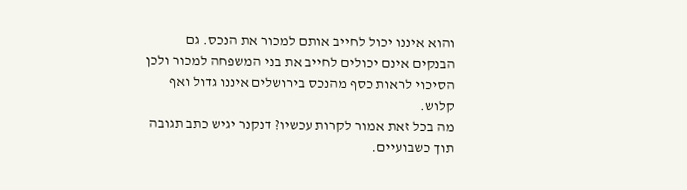והוא איננו יכול לחייב אותם למכור את הנכס. גם הבנקים אינם יכולים לחייב את בני המשפחה למכור ולכן הסיכוי לראות כסף מהנכס בירושלים איננו גדול ואף קלוש.
מה בכל זאת אמור לקרות עכשיו? דנקנר יגיש כתב תגובה תוך כשבועיים.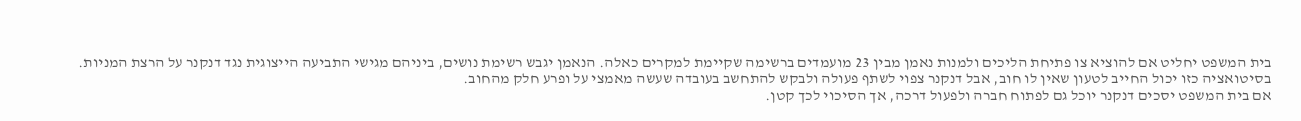בית המשפט יחליט אם להוציא צו פתיחת הליכים ולמנות נאמן מבין 23 מועמדים ברשימה שקיימת למקרים כאלה. הנאמן יגבש רשימת נושים, ביניהם מגישי התביעה הייצוגית נגד דנקנר על הרצת המניות. בסיטואציה כזו יכול החייב לטעון שאין לו חוב, אבל דנקנר צפוי לשתף פעולה ולבקש להתחשב בעובדה שעשה מאמצי על ופרע חלק מהחוב.
אם בית המשפט יסכים דנקנר יוכל גם לפתוח חברה ולפעול דרכה, אך הסיכוי לכך קטן.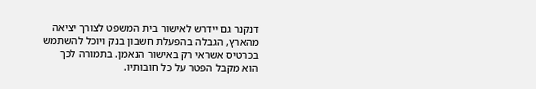דנקנר גם יידרש לאישור בית המשפט לצורך יציאה מהארץ, הגבלה בהפעלת חשבון בנק ויוכל להשתמש בכרטיס אשראי רק באישור הנאמן. בתמורה לכך הוא מקבל הפטר על כל חובותיו.